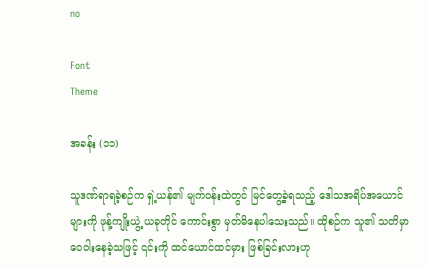no

Font
Theme

အခန်း (၁၁)

သူဒဏ်ရာရခဲ့စဉ်က ရှဲ့ယန်၏ မျက်ဝန်းထဲတွင် မြင်တွေ့ခဲ့ရသည့် ဒေါသအရိပ်အယောင်များကို ဖုန့်ကျိုးယွဲ့ ယခုတိုင် ကောင်းစွာ မှတ်မိနေပါသေးသည်။ ထိုစဉ်က သူ၏ သတိမှာ ဝေဝါးနေခဲ့သဖြင့် ၎င်းကို ထင်ယောင်ထင်မှား ဖြစ်ခြင်းလားဟု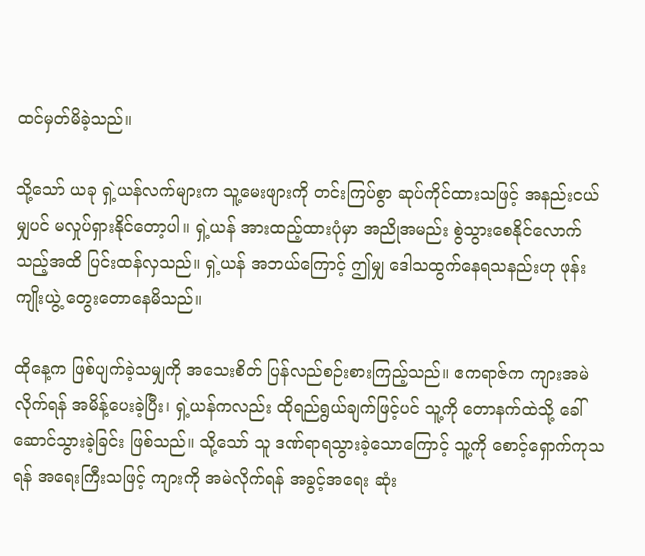ထင်မှတ်မိခဲ့သည်။

သို့သော် ယခု ရှဲ့ယန်လက်များက သူ့မေးဖျားကို တင်းကြပ်စွာ ဆုပ်ကိုင်ထားသဖြင့် အနည်းငယ်မျှပင် မလှုပ်ရှားနိုင်တော့ပါ။ ရှဲ့ယန် အားထည့်ထားပုံမှာ အညိုအမည်း စွဲသွားစေနိုင်လောက်သည့်အထိ ပြင်းထန်လှသည်။ ရှဲ့ယန် အဘယ်ကြောင့် ဤမျှ ဒေါသထွက်နေရသနည်းဟု ဖုန်းကျိုးယွဲ့ တွေးတောနေမိသည်။

ထိုနေ့က ဖြစ်ပျက်ခဲ့သမျှကို အသေးစိတ် ပြန်လည်စဉ်းစားကြည့်သည်။ ဧကရာဇ်က ကျားအမဲလိုက်ရန် အမိန့်ပေးခဲ့ပြီး၊ ရှဲ့ယန်ကလည်း ထိုရည်ရွယ်ချက်ဖြင့်ပင် သူ့ကို တောနက်ထဲသို့ ခေါ်ဆောင်သွားခဲ့ခြင်း ဖြစ်သည်။ သို့သော် သူ ဒဏ်ရာရသွားခဲ့သောကြောင့် သူ့ကို စောင့်ရှောက်ကုသရန် အရေးကြီးသဖြင့် ကျားကို အမဲလိုက်ရန် အခွင့်အရေး ဆုံး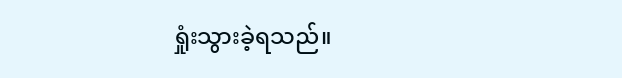ရှုံးသွားခဲ့ရသည်။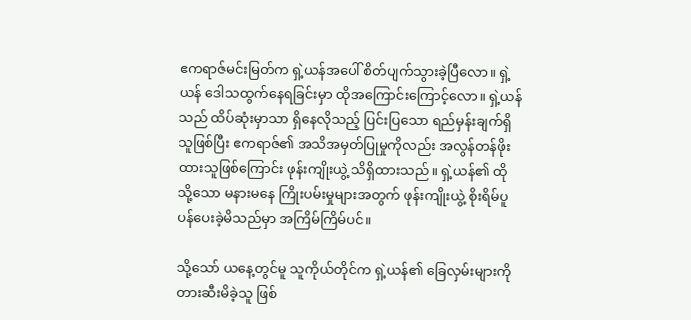ဧကရာဇ်မင်းမြတ်က ရှဲ့ယန်အပေါ် စိတ်ပျက်သွားခဲ့ပြီလော။ ရှဲ့ယန် ဒေါသထွက်နေရခြင်းမှာ ထိုအကြောင်းကြောင့်လော။ ရှဲ့ယန်သည် ထိပ်ဆုံးမှာသာ ရှိနေလိုသည့် ပြင်းပြသော ရည်မှန်းချက်ရှိသူဖြစ်ပြီး ဧကရာဇ်၏ အသိအမှတ်ပြုမှုကိုလည်း အလွန်တန်ဖိုးထားသူဖြစ်ကြောင်း ဖုန်းကျိုးယွဲ့ သိရှိထားသည်။ ရှဲ့ယန်၏ ထိုသို့သော မနားမနေ ကြိုးပမ်းမှုများအတွက် ဖုန်းကျိုးယွဲ့ စိုးရိမ်ပူပန်ပေးခဲ့မိသည်မှာ အကြိမ်ကြိမ်ပင်။

သို့သော် ယနေ့တွင်မူ သူကိုယ်တိုင်က ရှဲ့ယန်၏ ခြေလှမ်းများကို တားဆီးမိခဲ့သူ ဖြစ်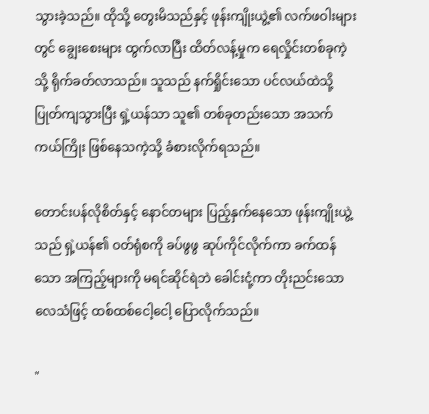သွားခဲ့သည်။ ထိုသို့ တွေးမိသည်နှင့် ဖုန်းကျိုးယွဲ့၏ လက်ဖဝါးများတွင် ချွေးစေးများ ထွက်လာပြီး ထိတ်လန့်မှုက ရေလှိုင်းတစ်ခုကဲ့သို့ ရိုက်ခတ်လာသည်။ သူသည် နက်ရှိုင်းသော ပင်လယ်ထဲသို့ ပြုတ်ကျသွားပြီး ရှဲ့ယန်သာ သူ၏ တစ်ခုတည်းသော အသက်ကယ်ကြိုး ဖြစ်နေသကဲ့သို့ ခံစားလိုက်ရသည်။

တောင်းပန်လိုစိတ်နှင့် နောင်တများ ပြည့်နှက်နေသော ဖုန်းကျိုးယွဲ့သည် ရှဲ့ယန်၏ ဝတ်ရုံစကို ခပ်ဖွဖွ ဆုပ်ကိုင်လိုက်ကာ ခက်ထန်သော အကြည့်များကို မရင်ဆိုင်ရဲဘဲ ခေါင်းငုံ့ကာ တိုးညင်းသော လေသံဖြင့် ထစ်ထစ်ငေါ့ငေါ့ ပြောလိုက်သည်။

"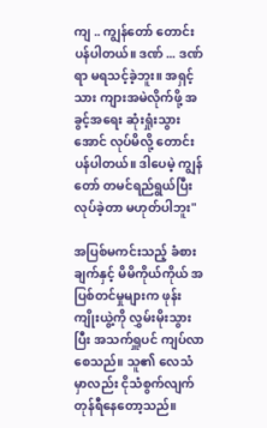ကျ .. ကျွန်တော် တောင်းပန်ပါတယ်။ ဒဏ် ... ဒဏ်ရာ မရသင့်ခဲ့ဘူး။ အရှင့်သား ကျားအမဲလိုက်ဖို့ အခွင့်အရေး ဆုံးရှုံးသွားအောင် လုပ်မိလို့ တောင်းပန်ပါတယ်။ ဒါပေမဲ့ ကျွန်တော် တမင်ရည်ရွယ်ပြီး လုပ်ခဲ့တာ မဟုတ်ပါဘူး"

အပြစ်မကင်းသည့် ခံစားချက်နှင့် မိမိကိုယ်ကိုယ် အပြစ်တင်မှုများက ဖုန်းကျိုးယွဲ့ကို လွှမ်းမိုးသွားပြီး အသက်ရှူပင် ကျပ်လာစေသည်။ သူ၏ လေသံမှာလည်း ငိုသံစွက်လျက် တုန်ရီနေတော့သည်။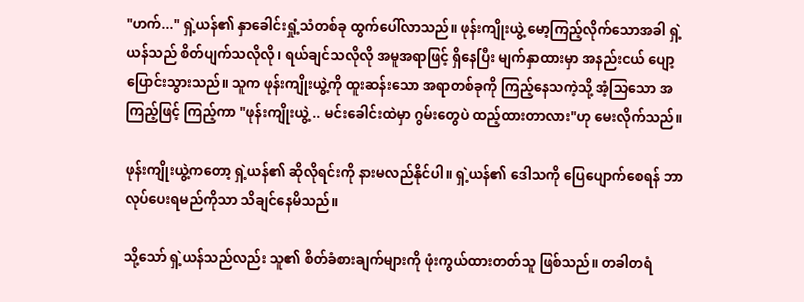"ဟက်..." ရှဲ့ယန်၏ နှာခေါင်းရှုံ့သံတစ်ခု ထွက်ပေါ်လာသည်။ ဖုန်းကျိုးယွဲ့ မော့ကြည့်လိုက်သောအခါ ရှဲ့ယန်သည် စိတ်ပျက်သလိုလို၊ ရယ်ချင်သလိုလို အမူအရာဖြင့် ရှိနေပြီး မျက်နှာထားမှာ အနည်းငယ် ပျော့ပြောင်းသွားသည်။ သူက ဖုန်းကျိုးယွဲ့ကို ထူးဆန်းသော အရာတစ်ခုကို ကြည့်နေသကဲ့သို့ အံ့သြသော အကြည့်ဖြင့် ကြည့်ကာ "ဖုန်းကျိုးယွဲ့ .. မင်းခေါင်းထဲမှာ ဂွမ်းတွေပဲ ထည့်ထားတာလား"ဟု မေးလိုက်သည်။

ဖုန်းကျိုးယွဲ့ကတော့ ရှဲ့ယန်၏ ဆိုလိုရင်းကို နားမလည်နိုင်ပါ။ ရှဲ့ယန်၏ ဒေါသကို ပြေပျောက်စေရန် ဘာလုပ်ပေးရမည်ကိုသာ သိချင်နေမိသည်။

သို့သော် ရှဲ့ယန်သည်လည်း သူ၏ စိတ်ခံစားချက်များကို ဖုံးကွယ်ထားတတ်သူ ဖြစ်သည်။ တခါတရံ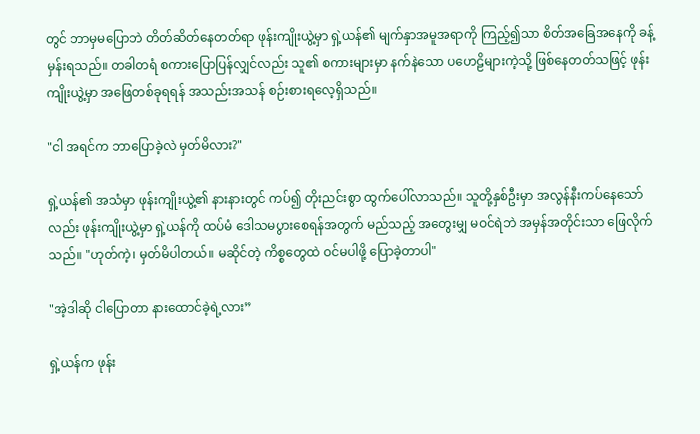တွင် ဘာမှမပြောဘဲ တိတ်ဆိတ်နေတတ်ရာ ဖုန်းကျိုးယွဲ့မှာ ရှဲ့ယန်၏ မျက်နှာအမူအရာကို ကြည့်၍သာ စိတ်အခြေအနေကို ခန့်မှန်းရသည်။ တခါတရံ စကားပြောပြန်လျှင်လည်း သူ၏ စကားများမှာ နက်နဲသော ပဟေဠိများကဲ့သို့ ဖြစ်နေတတ်သဖြင့် ဖုန်းကျိုးယွဲ့မှာ အဖြေတစ်ခုရရန် အသည်းအသန် စဉ်းစားရလေ့ရှိသည်။

"ငါ အရင်က ဘာပြောခဲ့လဲ မှတ်မိလား?"

ရှဲ့ယန်၏ အသံမှာ ဖုန်းကျိုးယွဲ့၏ နားနားတွင် ကပ်၍ တိုးညင်းစွာ ထွက်ပေါ်လာသည်။ သူတို့နှစ်ဦးမှာ အလွန်နီးကပ်နေသော်လည်း ဖုန်းကျိုးယွဲ့မှာ ရှဲ့ယန်ကို ထပ်မံ ဒေါသမပွားစေရန်အတွက် မည်သည့် အတွေးမျှ မဝင်ရဲဘဲ အမှန်အတိုင်းသာ ဖြေလိုက်သည်။ "ဟုတ်ကဲ့၊ မှတ်မိပါတယ်။ မဆိုင်တဲ့ ကိစ္စတွေထဲ ဝင်မပါဖို့ ပြောခဲ့တာပါ"

"အဲ့ဒါဆို ငါပြောတာ နားထောင်ခဲ့ရဲ့လား”

ရှဲ့ယန်က ဖုန်း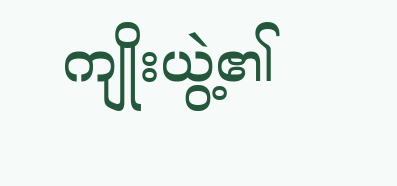ကျိုးယွဲ့၏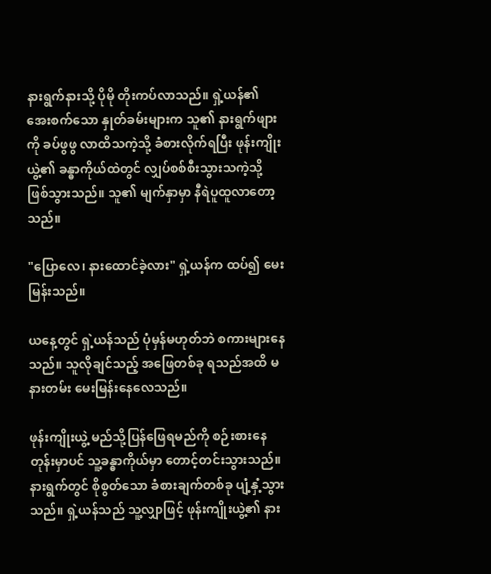နားရွက်နားသို့ ပိုမို တိုးကပ်လာသည်။ ရှဲ့ယန်၏ အေးစက်သော နှုတ်ခမ်းများက သူ၏ နားရွက်ဖျားကို ခပ်ဖွဖွ လာထိသကဲ့သို့ ခံစားလိုက်ရပြီး ဖုန်းကျိုးယွဲ့၏ ခန္ဓာကိုယ်ထဲတွင် လျှပ်စစ်စီးသွားသကဲ့သို့ ဖြစ်သွားသည်။ သူ၏ မျက်နှာမှာ နီရဲပူထူလာတော့သည်။

"ပြောလေ၊ နားထောင်ခဲ့လား" ရှဲ့ယန်က ထပ်၍ မေးမြန်းသည်။

ယနေ့တွင် ရှဲ့ယန်သည် ပုံမှန်မဟုတ်ဘဲ စကားများနေသည်။ သူလိုချင်သည့် အဖြေတစ်ခု ရသည်အထိ မနားတမ်း မေးမြန်းနေလေသည်။

ဖုန်းကျိုးယွဲ့ မည်သို့ပြန်ဖြေရမည်ကို စဉ်းစားနေတုန်းမှာပင် သူ့ခန္ဓာကိုယ်မှာ တောင့်တင်းသွားသည်။ နားရွက်တွင် စိုစွတ်သော ခံစားချက်တစ်ခု ပျံ့နှံ့သွားသည်။ ရှဲ့ယန်သည် သူ့လျှာဖြင့် ဖုန်းကျိုးယွဲ့၏ နား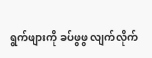ရွက်ဖျားကို ခပ်ဖွဖွ လျက်လိုက်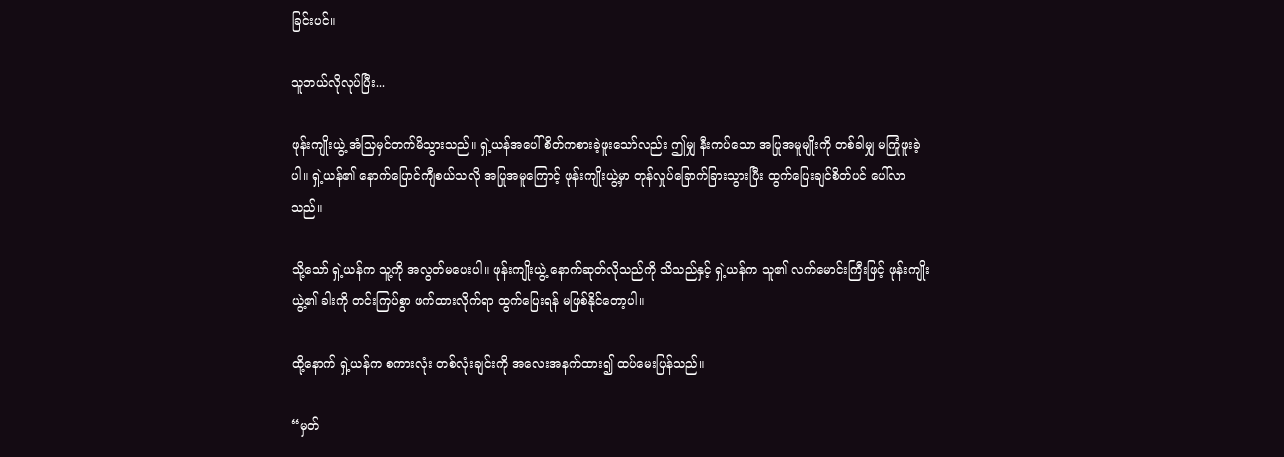ခြင်းပင်။

သူဘယ်လိုလုပ်ပြီး...

ဖုန်းကျိုးယွဲ့ အံသြမှင်တက်မိသွားသည်။ ရှဲ့ယန်အပေါ် စိတ်ကစားခဲ့ဖူးသော်လည်း ဤမျှ နီးကပ်သော အပြုအမူမျိုးကို တစ်ခါမျှ မကြုံဖူးခဲ့ပါ။ ရှဲ့ယန်၏ နောက်ပြောင်ကျီစယ်သလို အပြုအမူကြောင့် ဖုန်းကျိုးယွဲ့မှာ တုန်လှုပ်ခြောက်ခြားသွားပြီး ထွက်ပြေးချင်စိတ်ပင် ပေါ်လာသည်။

သို့သော် ရှဲ့ယန်က သူ့ကို အလွတ်မပေးပါ။ ဖုန်းကျိုးယွဲ့ နောက်ဆုတ်လိုသည်ကို သိသည်နှင့် ရှဲ့ယန်က သူ၏ လက်မောင်းကြီးဖြင့် ဖုန်းကျိုးယွဲ့၏ ခါးကို တင်းကြပ်စွာ ဖက်ထားလိုက်ရာ ထွက်ပြေးရန် မဖြစ်နိုင်တော့ပါ။

ထို့နောက် ရှဲ့ယန်က စကားလုံး တစ်လုံးချင်းကို အလေးအနက်ထား၍ ထပ်မေးပြန်သည်။

“မှတ်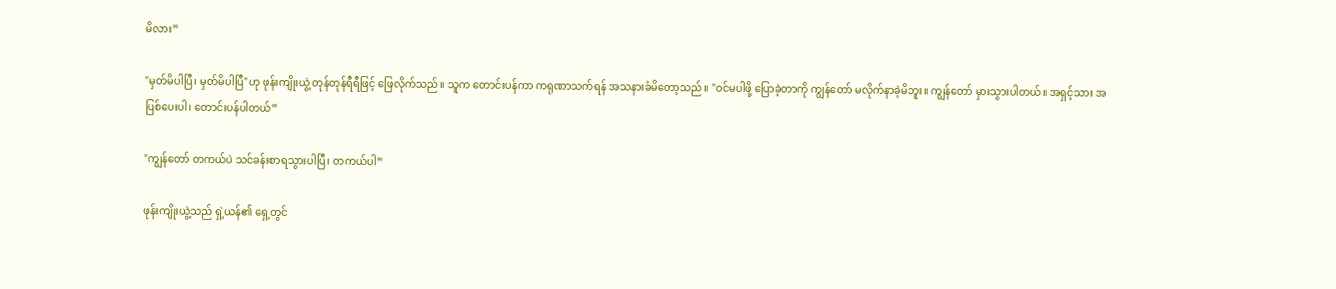မိလား”

"မှတ်မိပါပြီ၊ မှတ်မိပါပြီ"ဟု ဖုန်းကျိုးယွဲ့ တုန်တုန်ရီရီဖြင့် ဖြေလိုက်သည်။ သူက တောင်းပန်ကာ ကရုဏာသက်ရန် အသနားခံမိတော့သည်။ "ဝင်မပါဖို့ ပြောခဲ့တာကို ကျွန်တော် မလိုက်နာခဲ့မိဘူး။ ကျွန်တော် မှားသွားပါတယ်။ အရှင့်သား အပြစ်ပေးပါ၊ တောင်းပန်ပါတယ်”

"ကျွန်တော် တကယ်ပဲ သင်ခန်းစာရသွားပါပြီ၊ တကယ်ပါ”

ဖုန်းကျိုးယွဲ့သည် ရှဲ့ယန်၏ ရှေ့တွင်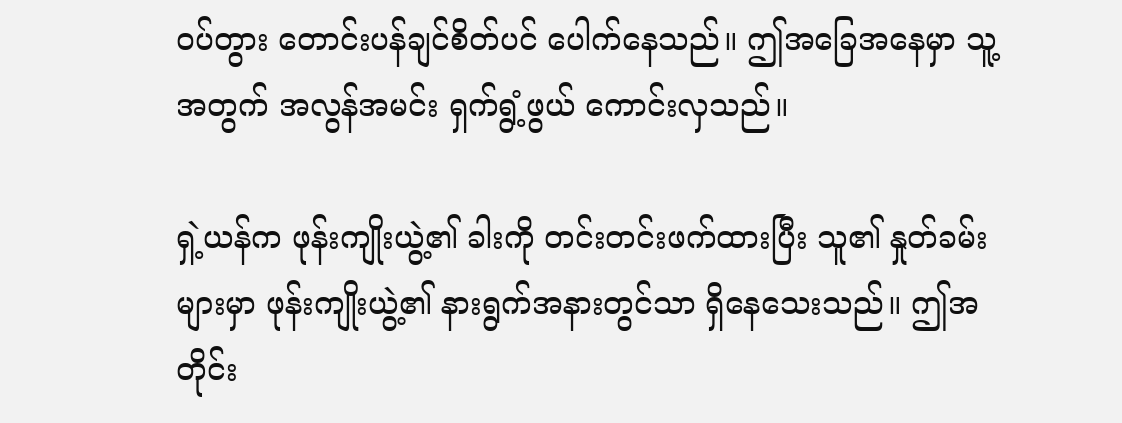ဝပ်တွား တောင်းပန်ချင်စိတ်ပင် ပေါက်နေသည်။ ဤအခြေအနေမှာ သူ့အတွက် အလွန်အမင်း ရှက်ရွံ့ဖွယ် ကောင်းလှသည်။

ရှဲ့ယန်က ဖုန်းကျိုးယွဲ့၏ ခါးကို တင်းတင်းဖက်ထားပြီး သူ၏ နှုတ်ခမ်းများမှာ ဖုန်းကျိုးယွဲ့၏ နားရွက်အနားတွင်သာ ရှိနေသေးသည်။ ဤအတိုင်း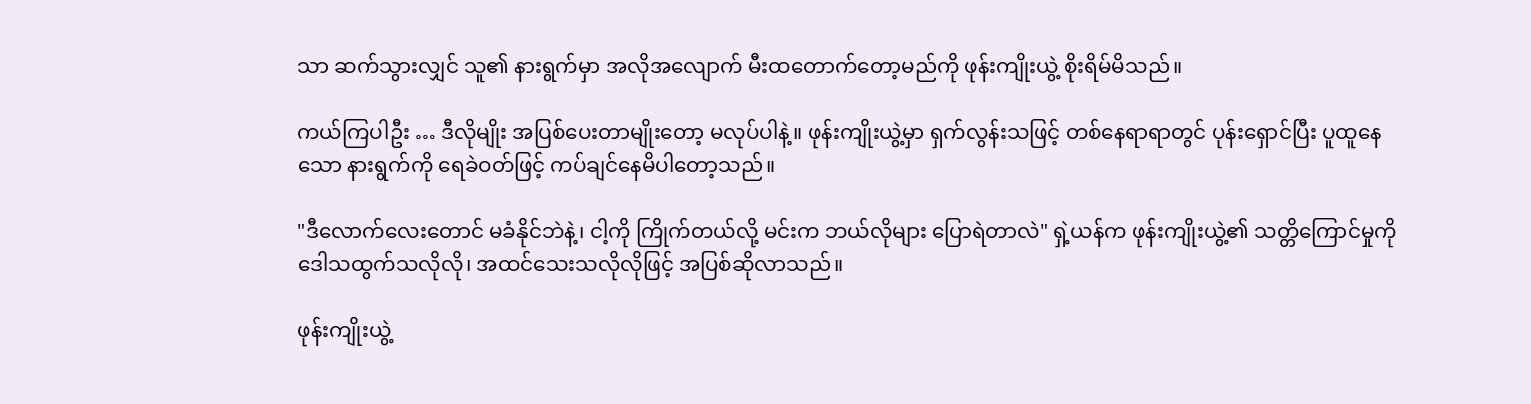သာ ဆက်သွားလျှင် သူ၏ နားရွက်မှာ အလိုအလျောက် မီးထတောက်တော့မည်ကို ဖုန်းကျိုးယွဲ့ စိုးရိမ်မိသည်။

ကယ်ကြပါဦး … ဒီလိုမျိုး အပြစ်ပေးတာမျိုးတော့ မလုပ်ပါနဲ့။ ဖုန်းကျိုးယွဲ့မှာ ရှက်လွန်းသဖြင့် တစ်နေရာရာတွင် ပုန်းရှောင်ပြီး ပူထူနေသော နားရွက်ကို ရေခဲဝတ်ဖြင့် ကပ်ချင်နေမိပါတော့သည်။

"ဒီလောက်လေးတောင် မခံနိုင်ဘဲနဲ့၊ ငါ့ကို ကြိုက်တယ်လို့ မင်းက ဘယ်လိုများ ပြောရဲတာလဲ" ရှဲ့ယန်က ဖုန်းကျိုးယွဲ့၏ သတ္တိကြောင်မှုကို ဒေါသထွက်သလိုလို၊ အထင်သေးသလိုလိုဖြင့် အပြစ်ဆိုလာသည်။

ဖုန်းကျိုးယွဲ့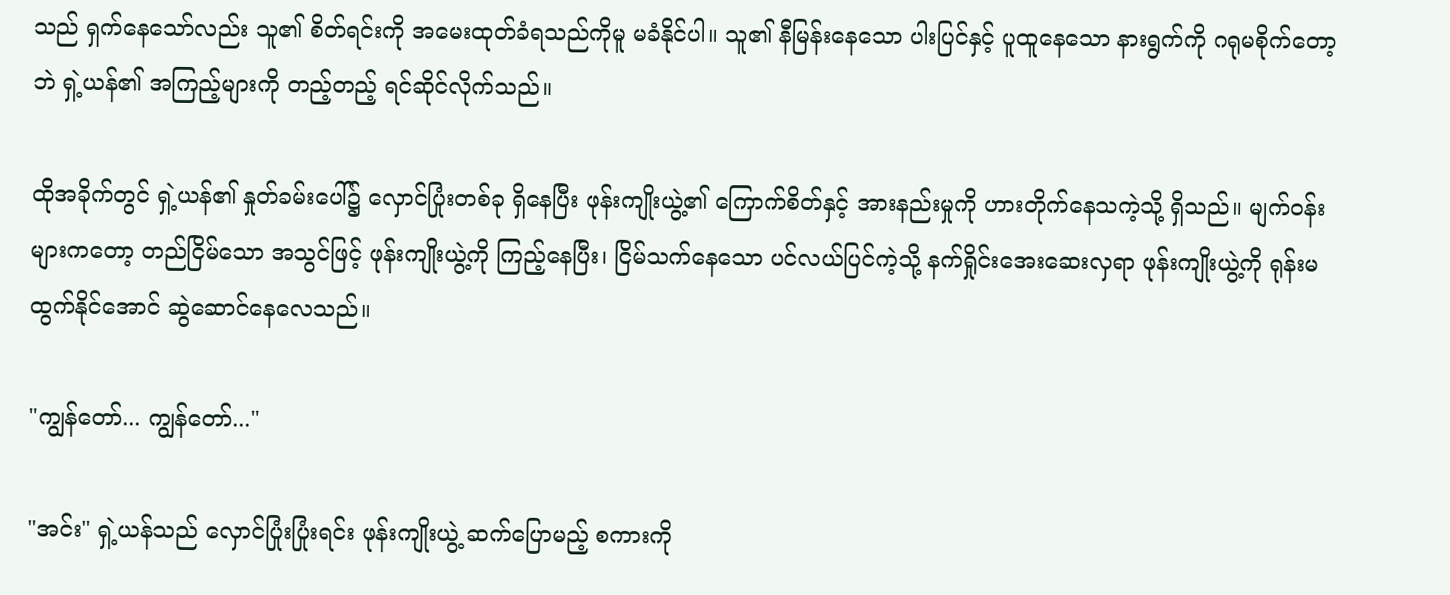သည် ရှက်နေသော်လည်း သူ၏ စိတ်ရင်းကို အမေးထုတ်ခံရသည်ကိုမူ မခံနိုင်ပါ။ သူ၏ နီမြန်းနေသော ပါးပြင်နှင့် ပူထူနေသော နားရွက်ကို ဂရုမစိုက်တော့ဘဲ ရှဲ့ယန်၏ အကြည့်များကို တည့်တည့် ရင်ဆိုင်လိုက်သည်။

ထိုအခိုက်တွင် ရှဲ့ယန်၏ နှုတ်ခမ်းပေါ်၌ လှောင်ပြုံးတစ်ခု ရှိနေပြီး ဖုန်းကျိုးယွဲ့၏ ကြောက်စိတ်နှင့် အားနည်းမှုကို ဟားတိုက်နေသကဲ့သို့ ရှိသည်။ မျက်ဝန်းများကတော့ တည်ငြိမ်သော အသွင်ဖြင့် ဖုန်းကျိုးယွဲ့ကို ကြည့်နေပြီး၊ ငြိမ်သက်နေသော ပင်လယ်ပြင်ကဲ့သို့ နက်ရှိုင်းအေးဆေးလှရာ ဖုန်းကျိုးယွဲ့ကို ရုန်းမထွက်နိုင်အောင် ဆွဲဆောင်နေလေသည်။

"ကျွန်တော်... ကျွန်တော်..."

"အင်း" ရှဲ့ယန်သည် လှောင်ပြုံးပြုံးရင်း ဖုန်းကျိုးယွဲ့ ဆက်ပြောမည့် စကားကို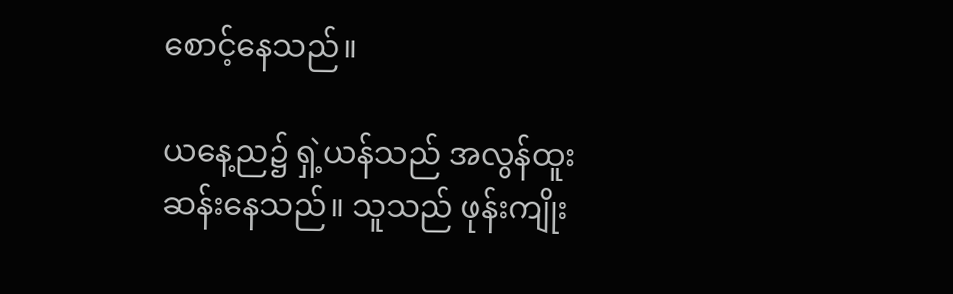စောင့်နေသည်။

ယနေ့ည၌ ရှဲ့ယန်သည် အလွန်ထူးဆန်းနေသည်။ သူသည် ဖုန်းကျိုး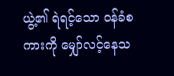ယွဲ့၏ ရဲရင့်သော ဝန်ခံစကားကို မျှော်လင့်နေသ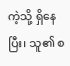ကဲ့သို့ ရှိနေပြီး၊ သူ၏ စ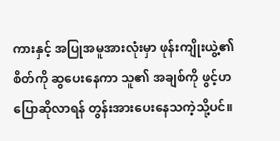ကားနှင့် အပြုအမူအားလုံးမှာ ဖုန်းကျိုးယွဲ့၏ စိတ်ကို ဆွပေးနေကာ သူ၏ အချစ်ကို ဖွင့်ဟပြောဆိုလာရန် တွန်းအားပေးနေသကဲ့သို့ပင်။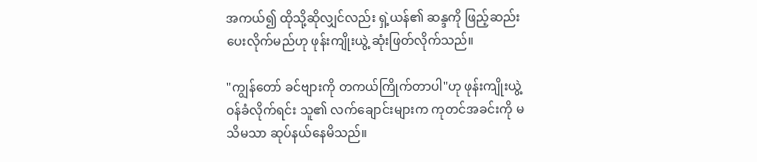အကယ်၍ ထိုသို့ဆိုလျှင်လည်း ရှဲ့ယန်၏ ဆန္ဒကို ဖြည့်ဆည်းပေးလိုက်မည်ဟု ဖုန်းကျိုးယွဲ့ ဆုံးဖြတ်လိုက်သည်။

"ကျွန်တော် ခင်ဗျားကို တကယ်ကြိုက်တာပါ"ဟု ဖုန်းကျိုးယွဲ့ ဝန်ခံလိုက်ရင်း သူ၏ လက်ချောင်းများက ကုတင်အခင်းကို မသိမသာ ဆုပ်နယ်နေမိသည်။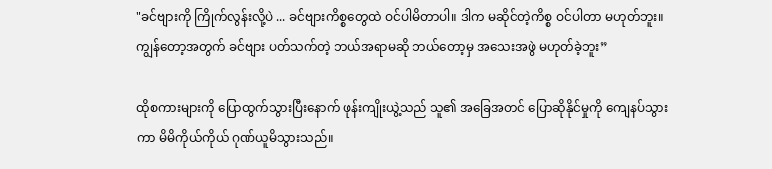"ခင်ဗျားကို ကြိုက်လွန်းလို့ပဲ ... ခင်ဗျားကိစ္စတွေထဲ ဝင်ပါမိတာပါ။ ဒါက မဆိုင်တဲ့ကိစ္စ ဝင်ပါတာ မဟုတ်ဘူး။ ကျွန်တော့အတွက် ခင်ဗျား ပတ်သက်တဲ့ ဘယ်အရာမဆို ဘယ်တော့မှ အသေးအဖွဲ မဟုတ်ခဲ့ဘူး”

ထိုစကားများကို ပြောထွက်သွားပြီးနောက် ဖုန်းကျိုးယွဲ့သည် သူ၏ အခြေအတင် ပြောဆိုနိုင်မှုကို ကျေနပ်သွားကာ မိမိကိုယ်ကိုယ် ဂုဏ်ယူမိသွားသည်။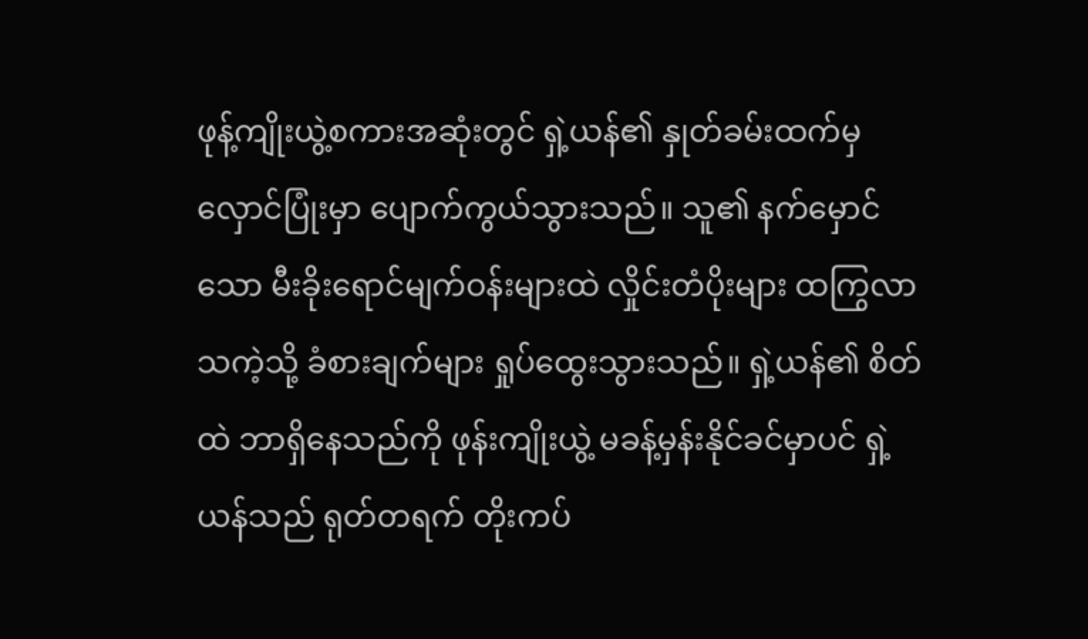ဖုန့်ကျိုးယွဲ့စကားအဆုံးတွင် ရှဲ့ယန်၏ နှုတ်ခမ်းထက်မှ လှောင်ပြုံးမှာ ပျောက်ကွယ်သွားသည်။ သူ၏ နက်မှောင်သော မီးခိုးရောင်မျက်ဝန်းများထဲ လှိုင်းတံပိုးများ ထကြွလာသကဲ့သို့ ခံစားချက်များ ရှုပ်ထွေးသွားသည်။ ရှဲ့ယန်၏ စိတ်ထဲ ဘာရှိနေသည်ကို ဖုန်းကျိုးယွဲ့ မခန့်မှန်းနိုင်ခင်မှာပင် ရှဲ့ယန်သည် ရုတ်တရက် တိုးကပ်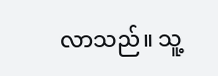လာသည်။ သူ့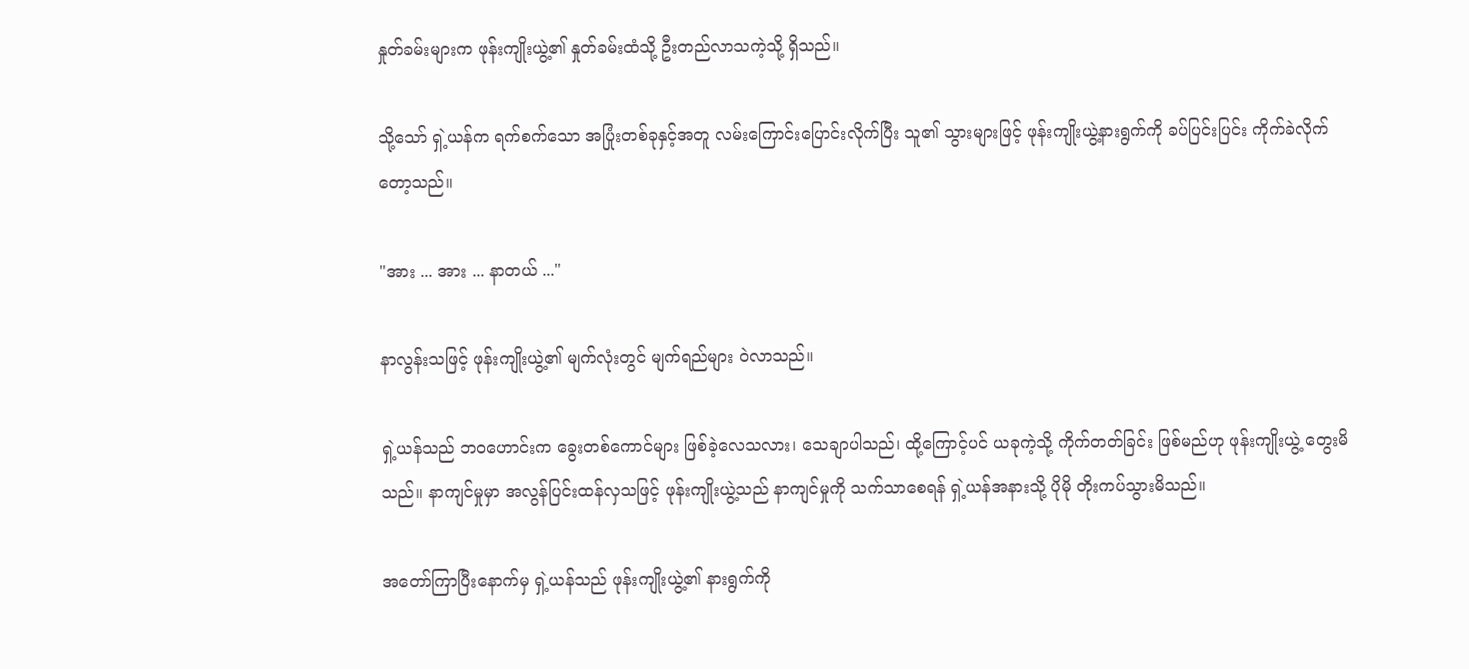နှုတ်ခမ်းများက ဖုန်းကျိုးယွဲ့၏ နှုတ်ခမ်းထံသို့ ဦးတည်လာသကဲ့သို့ ရှိသည်။

သို့သော် ရှဲ့ယန်က ရက်စက်သော အပြုံးတစ်ခုနှင့်အတူ လမ်းကြောင်းပြောင်းလိုက်ပြီး သူ၏ သွားများဖြင့် ဖုန်းကျိုးယွဲ့နားရွက်ကို ခပ်ပြင်းပြင်း ကိုက်ခဲလိုက်တော့သည်။

"အား ... အား ... နာတယ် ..."

နာလွန်းသဖြင့် ဖုန်းကျိုးယွဲ့၏ မျက်လုံးတွင် မျက်ရည်များ ဝဲလာသည်။

ရှဲ့ယန်သည် ဘဝဟောင်းက ခွေးတစ်ကောင်များ ဖြစ်ခဲ့လေသလား၊ သေချာပါသည်၊ ထို့ကြောင့်ပင် ယခုကဲ့သို့ ကိုက်တတ်ခြင်း ဖြစ်မည်ဟု ဖုန်းကျိုးယွဲ့ တွေးမိသည်။ နာကျင်မှုမှာ အလွန်ပြင်းထန်လှသဖြင့် ဖုန်းကျိုးယွဲ့သည် နာကျင်မှုကို သက်သာစေရန် ရှဲ့ယန်အနားသို့ ပိုမို တိုးကပ်သွားမိသည်။

အတော်ကြာပြီးနောက်မှ ရှဲ့ယန်သည် ဖုန်းကျိုးယွဲ့၏ နားရွက်ကို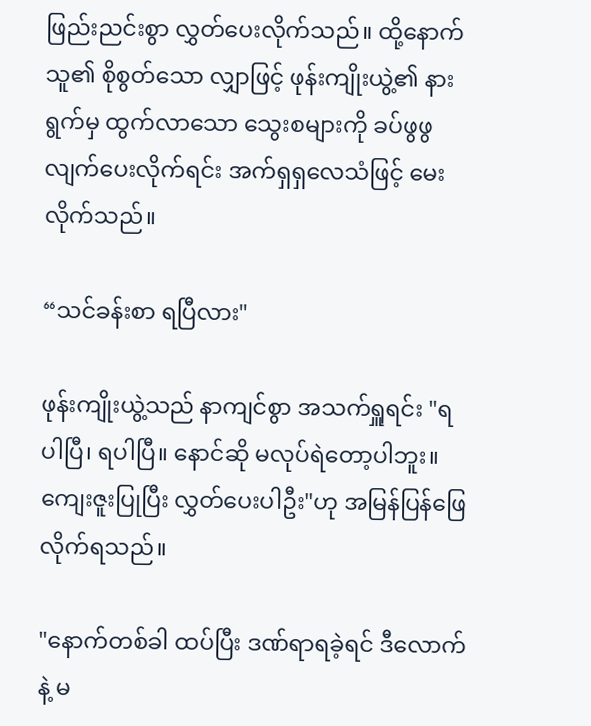ဖြည်းညင်းစွာ လွှတ်ပေးလိုက်သည်။ ထို့နောက် သူ၏ စိုစွတ်သော လျှာဖြင့် ဖုန်းကျိုးယွဲ့၏ နားရွက်မှ ထွက်လာသော သွေးစများကို ခပ်ဖွဖွ လျက်ပေးလိုက်ရင်း အက်ရှရှလေသံဖြင့် မေးလိုက်သည်။

“သင်ခန်းစာ ရပြီလား"

ဖုန်းကျိုးယွဲ့သည် နာကျင်စွာ အသက်ရှူရင်း "ရပါပြီ၊ ရပါပြီ။ နောင်ဆို မလုပ်ရဲတော့ပါဘူး။ ကျေးဇူးပြုပြီး လွှတ်ပေးပါဦး"ဟု အမြန်ပြန်ဖြေလိုက်ရသည်။

"နောက်တစ်ခါ ထပ်ပြီး ဒဏ်ရာရခဲ့ရင် ဒီလောက်နဲ့ မ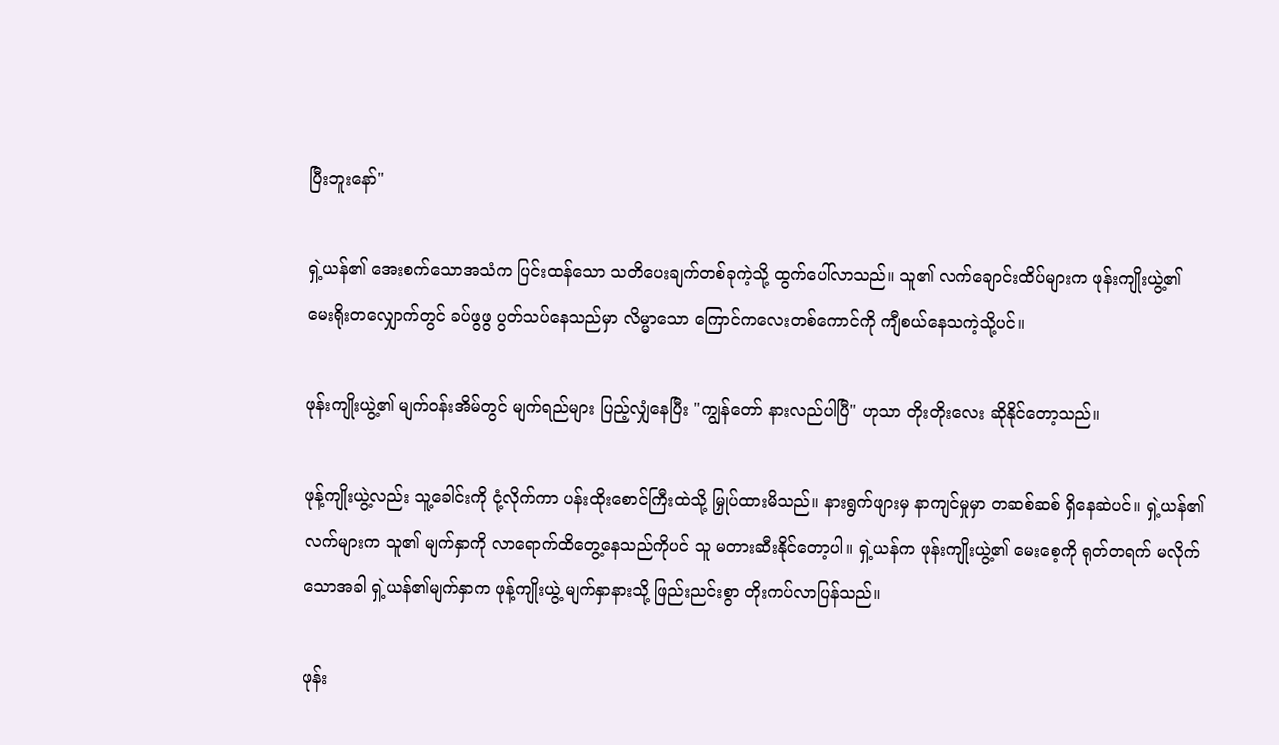ပြီးဘူးနော်"

ရှဲ့ယန်၏ အေးစက်သောအသံက ပြင်းထန်သော သတိပေးချက်တစ်ခုကဲ့သို့ ထွက်ပေါ်လာသည်။ သူ၏ လက်ချောင်းထိပ်များက ဖုန်းကျိုးယွဲ့၏ မေးရိုးတလျှောက်တွင် ခပ်ဖွဖွ ပွတ်သပ်နေသည်မှာ လိမ္မာသော ကြောင်ကလေးတစ်ကောင်ကို ကျီစယ်နေသကဲ့သို့ပင်။

ဖုန်းကျိုးယွဲ့၏ မျက်ဝန်းအိမ်တွင် မျက်ရည်များ ပြည့်လျှံနေပြီး "ကျွန်တော် နားလည်ပါပြီ" ဟုသာ တိုးတိုးလေး ဆိုနိုင်တော့သည်။

ဖုန့်ကျိုးယွဲ့လည်း သူ့ခေါင်းကို ငုံ့လိုက်ကာ ပန်းထိုးစောင်ကြီးထဲသို့ မြှုပ်ထားမိသည်။ နားရွက်ဖျားမှ နာကျင်မှုမှာ တဆစ်ဆစ် ရှိနေဆဲပင်။ ရှဲ့ယန်၏ လက်များက သူ၏ မျက်နှာကို လာရောက်ထိတွေ့နေသည်ကိုပင် သူ မတားဆီးနိုင်တော့ပါ။ ရှဲ့ယန်က ဖုန်းကျိုးယွဲ့၏ မေးစေ့ကို ရုတ်တရက် မလိုက်သောအခါ ရှဲ့ယန်၏မျက်နှာက ဖုန့်ကျိုးယွဲ့ မျက်နှာနားသို့ ဖြည်းညင်းစွာ တိုးကပ်လာပြန်သည်။

ဖုန်း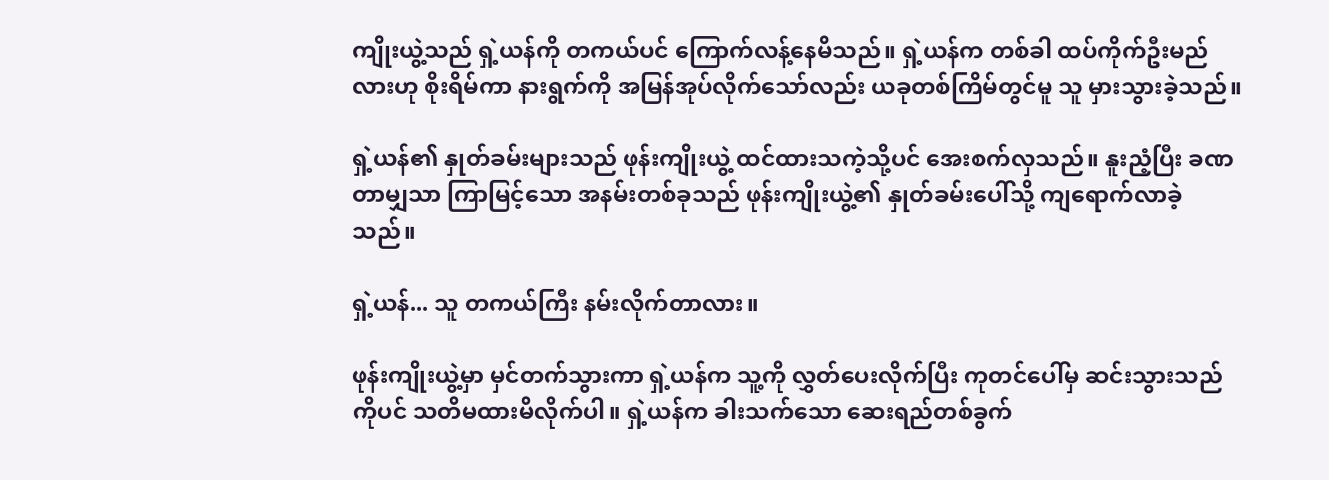ကျိုးယွဲ့သည် ရှဲ့ယန်ကို တကယ်ပင် ကြောက်လန့်နေမိသည်။ ရှဲ့ယန်က တစ်ခါ ထပ်ကိုက်ဦးမည်လားဟု စိုးရိမ်ကာ နားရွက်ကို အမြန်အုပ်လိုက်သော်လည်း ယခုတစ်ကြိမ်တွင်မူ သူ မှားသွားခဲ့သည်။

ရှဲ့ယန်၏ နှုတ်ခမ်းများသည် ဖုန်းကျိုးယွဲ့ ထင်ထားသကဲ့သို့ပင် အေးစက်လှသည်။ နူးညံ့ပြီး ခဏတာမျှသာ ကြာမြင့်သော အနမ်းတစ်ခုသည် ဖုန်းကျိုးယွဲ့၏ နှုတ်ခမ်းပေါ်သို့ ကျရောက်လာခဲ့သည်။

ရှဲ့ယန်... သူ တကယ်ကြီး နမ်းလိုက်တာလား။

ဖုန်းကျိုးယွဲ့မှာ မှင်တက်သွားကာ ရှဲ့ယန်က သူ့ကို လွှတ်ပေးလိုက်ပြီး ကုတင်ပေါ်မှ ဆင်းသွားသည်ကိုပင် သတိမထားမိလိုက်ပါ။ ရှဲ့ယန်က ခါးသက်သော ဆေးရည်တစ်ခွက်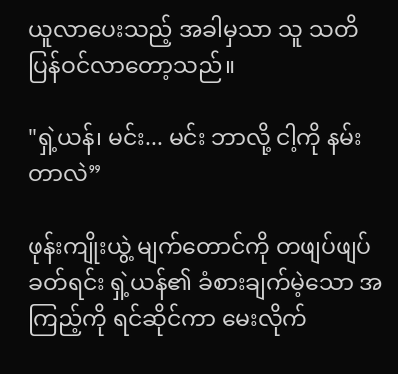ယူလာပေးသည့် အခါမှသာ သူ သတိပြန်ဝင်လာတော့သည်။

"ရှဲ့ယန်၊ မင်း... မင်း ဘာလို့ ငါ့ကို နမ်းတာလဲ”

ဖုန်းကျိုးယွဲ့ မျက်တောင်ကို တဖျပ်ဖျပ်ခတ်ရင်း ရှဲ့ယန်၏ ခံစားချက်မဲ့သော အကြည့်ကို ရင်ဆိုင်ကာ မေးလိုက်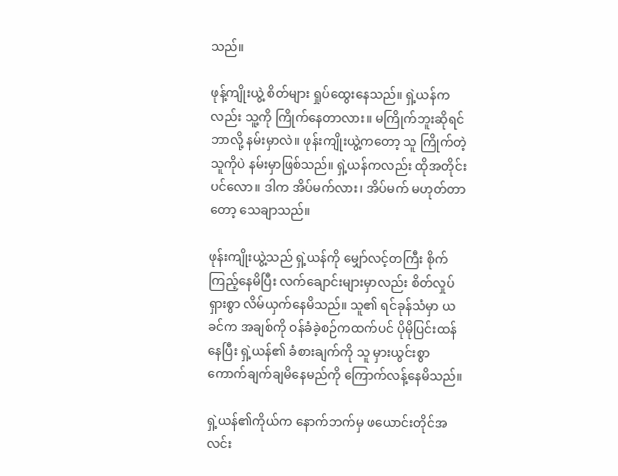သည်။

ဖုန့်ကျိုးယွဲ့ စိတ်များ ရှုပ်ထွေးနေသည်။ ရှဲ့ယန်ကလည်း သူ့ကို ကြိုက်နေတာလား။ မကြိုက်ဘူးဆိုရင် ဘာလို့ နမ်းမှာလဲ။ ဖုန်းကျိုးယွဲ့ကတော့ သူ ကြိုက်တဲ့သူကိုပဲ နမ်းမှာဖြစ်သည်။ ရှဲ့ယန်ကလည်း ထိုအတိုင်းပင်လော။ ဒါက အိပ်မက်လား၊ အိပ်မက် မဟုတ်တာတော့ သေချာသည်။

ဖုန်းကျိုးယွဲ့သည် ရှဲ့ယန်ကို မျှော်လင့်တကြီး စိုက်ကြည့်နေမိပြီး လက်ချောင်းများမှာလည်း စိတ်လှုပ်ရှားစွာ လိမ်ယှက်နေမိသည်။ သူ၏ ရင်ခုန်သံမှာ ယခင်က အချစ်ကို ဝန်ခံခဲ့စဉ်ကထက်ပင် ပိုမိုပြင်းထန်နေပြီး ရှဲ့ယန်၏ ခံစားချက်ကို သူ မှားယွင်းစွာ ကောက်ချက်ချမိနေမည်ကို ကြောက်လန့်နေမိသည်။

ရှဲ့ယန်၏ကိုယ်က နောက်ဘက်မှ ဖယောင်းတိုင်အလင်း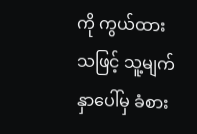ကို ကွယ်ထားသဖြင့် သူ့မျက်နှာပေါ်မှ ခံစား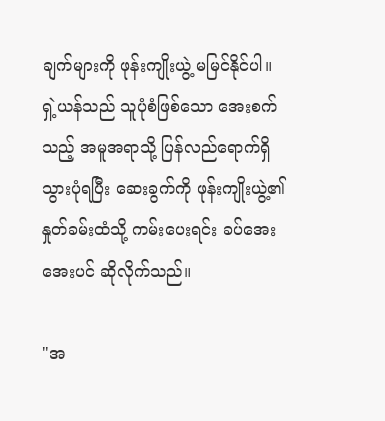ချက်များကို ဖုန်းကျိုးယွဲ့ မမြင်နိုင်ပါ။ ရှဲ့ယန်သည် သူပုံစံဖြစ်သော အေးစက်သည့် အမူအရာသို့ ပြန်လည်ရောက်ရှိသွားပုံရပြီး ဆေးခွက်ကို ဖုန်းကျိုးယွဲ့၏ နှုတ်ခမ်းထံသို့ ကမ်းပေးရင်း ခပ်အေးအေးပင် ဆိုလိုက်သည်။

"အ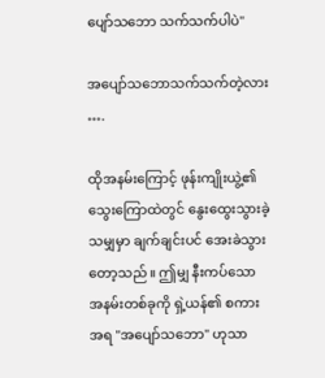ပျော်သဘော သက်သက်ပါပဲ"

အပျော်သဘောသက်သက်တဲ့လား ….

ထိုအနမ်းကြောင့် ဖုန်းကျိုးယွဲ့၏ သွေးကြောထဲတွင် နွေးထွေးသွားခဲ့သမျှမှာ ချက်ချင်းပင် အေးခဲသွားတော့သည်။ ဤမျှ နီးကပ်သော အနမ်းတစ်ခုကို ရှဲ့ယန်၏ စကားအရ "အပျော်သဘော" ဟုသာ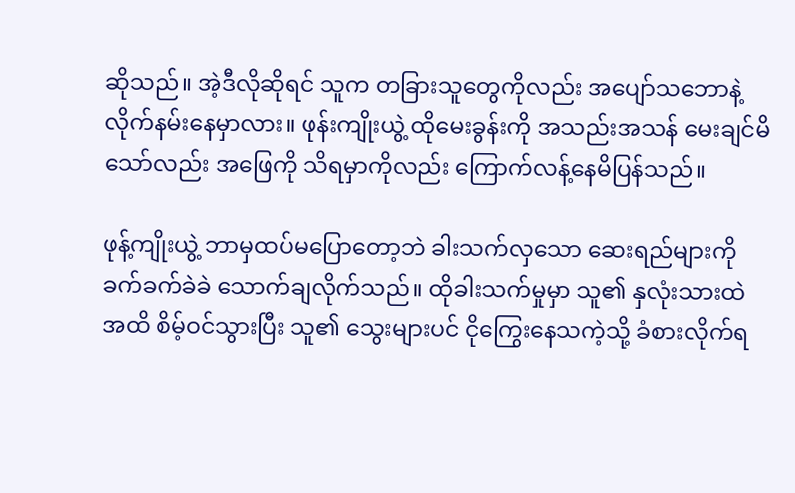ဆိုသည်။ အဲ့ဒီလိုဆိုရင် သူက တခြားသူတွေကိုလည်း အပျော်သဘောနဲ့ လိုက်နမ်းနေမှာလား။ ဖုန်းကျိုးယွဲ့ ထိုမေးခွန်းကို အသည်းအသန် မေးချင်မိသော်လည်း အဖြေကို သိရမှာကိုလည်း ကြောက်လန့်နေမိပြန်သည်။

ဖုန့်ကျိုးယွဲ့ ဘာမှထပ်မပြောတော့ဘဲ ခါးသက်လှသော ဆေးရည်များကို ခက်ခက်ခဲခဲ သောက်ချလိုက်သည်။ ထိုခါးသက်မှုမှာ သူ၏ နှလုံးသားထဲအထိ စိမ့်ဝင်သွားပြီး သူ၏ သွေးများပင် ငိုကြွေးနေသကဲ့သို့ ခံစားလိုက်ရ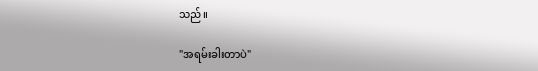သည်။

"အရမ်းခါးတာပဲ"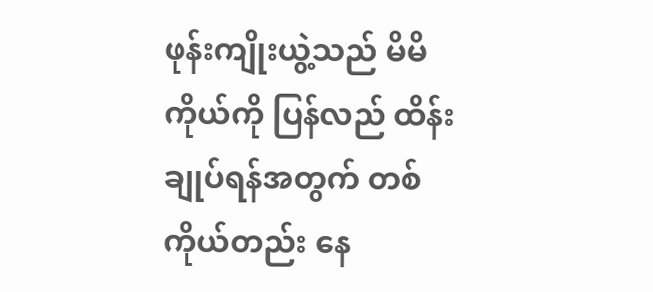ဖုန်းကျိုးယွဲ့သည် မိမိကိုယ်ကို ပြန်လည် ထိန်းချုပ်ရန်အတွက် တစ်ကိုယ်တည်း နေ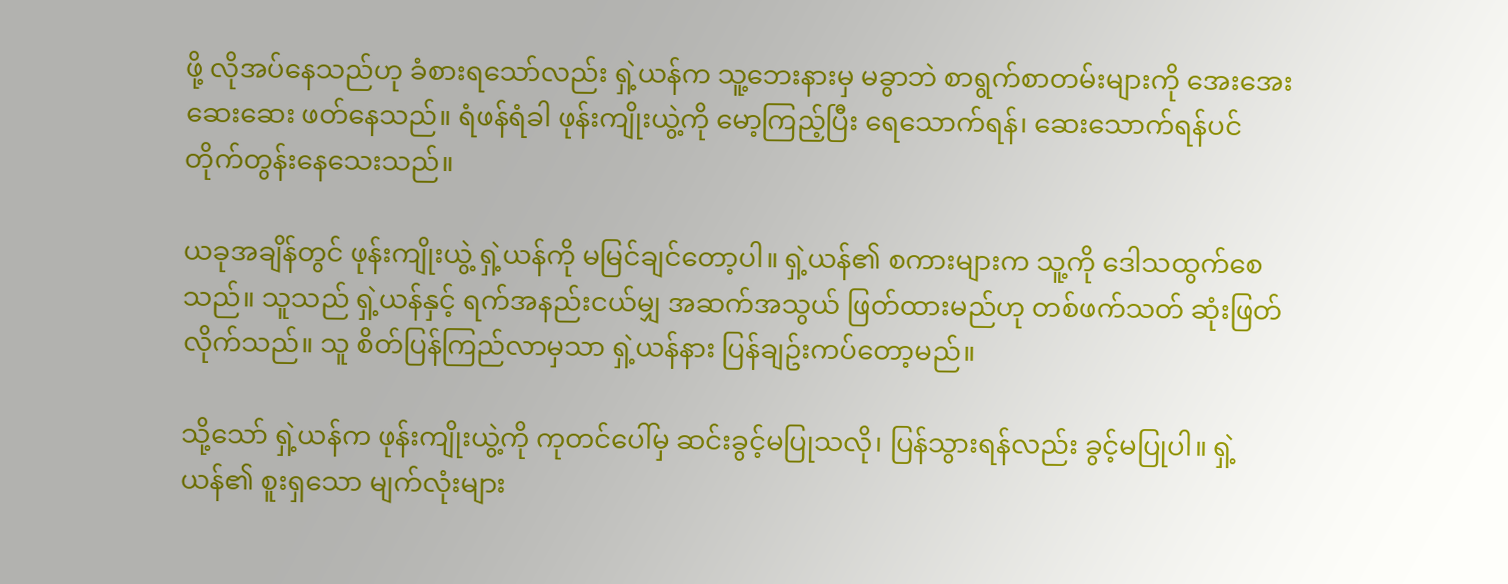ဖို့ လိုအပ်နေသည်ဟု ခံစားရသော်လည်း ရှဲ့ယန်က သူ့ဘေးနားမှ မခွာဘဲ စာရွက်စာတမ်းများကို အေးအေးဆေးဆေး ဖတ်နေသည်။ ရံဖန်ရံခါ ဖုန်းကျိုးယွဲ့ကို မော့ကြည့်ပြီး ရေသောက်ရန်၊ ဆေးသောက်ရန်ပင် တိုက်တွန်းနေသေးသည်။

ယခုအချိန်တွင် ဖုန်းကျိုးယွဲ့ ရှဲ့ယန်ကို မမြင်ချင်တော့ပါ။ ရှဲ့ယန်၏ စကားများက သူ့ကို ဒေါသထွက်စေသည်။ သူသည် ရှဲ့ယန်နှင့် ရက်အနည်းငယ်မျှ အဆက်အသွယ် ဖြတ်ထားမည်ဟု တစ်ဖက်သတ် ဆုံးဖြတ်လိုက်သည်။ သူ စိတ်ပြန်ကြည်လာမှသာ ရှဲ့ယန်နား ပြန်ချဥ်းကပ်တော့မည်။

သို့သော် ရှဲ့ယန်က ဖုန်းကျိုးယွဲ့ကို ကုတင်ပေါ်မှ ဆင်းခွင့်မပြုသလို၊ ပြန်သွားရန်လည်း ခွင့်မပြုပါ။ ရှဲ့ယန်၏ စူးရှသော မျက်လုံးများ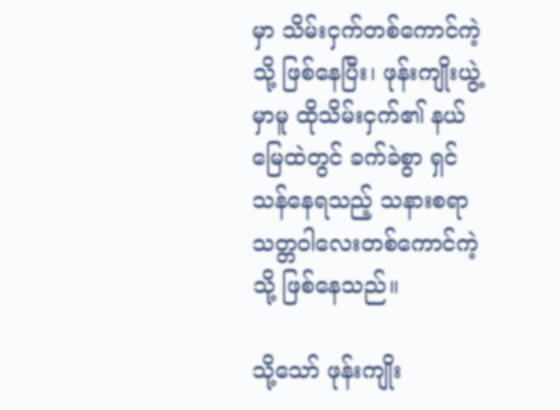မှာ သိမ်းငှက်တစ်ကောင်ကဲ့သို့ ဖြစ်နေပြီး၊ ဖုန်းကျိုးယွဲ့မှာမူ ထိုသိမ်းငှက်၏ နယ်မြေထဲတွင် ခက်ခဲစွာ ရှင်သန်နေရသည့် သနားစရာ သတ္တဝါလေးတစ်ကောင်ကဲ့သို့ ဖြစ်နေသည်။

သို့သော် ဖုန်းကျိုး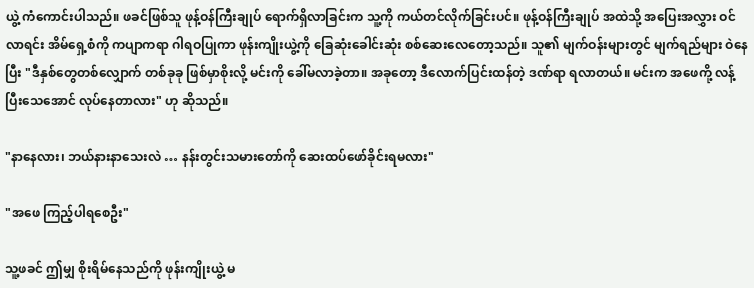ယွဲ့ ကံကောင်းပါသည်။ ဖခင်ဖြစ်သူ ဖုန့်ဝန်ကြီးချုပ် ရောက်ရှိလာခြင်းက သူ့ကို ကယ်တင်လိုက်ခြင်းပင်။ ဖုန့်ဝန်ကြီးချုပ် အထဲသို့ အပြေးအလွှား ဝင်လာရင်း အိမ်ရှေ့စံကို ကပျာကရာ ဂါရဝပြုကာ ဖုန်းကျိုးယွဲ့ကို ခြေဆုံးခေါင်းဆုံး စစ်ဆေးလေတော့သည်။ သူ၏ မျက်ဝန်းများတွင် မျက်ရည်များ ဝဲနေပြီး "ဒီနှစ်တွေတစ်လျှောက် တစ်ခုခု ဖြစ်မှာစိုးလို့ မင်းကို ခေါ်မလာခဲ့တာ။ အခုတော့ ဒီလောက်ပြင်းထန်တဲ့ ဒဏ်ရာ ရလာတယ်။ မင်းက အဖေကို့ လန့်ပြီးသေအောင် လုပ်နေတာလား" ဟု ဆိုသည်။

"နာနေလား၊ ဘယ်နားနာသေးလဲ … နန်းတွင်းသမားတော်ကို ဆေးထပ်ဖော်ခိုင်းရမလား"

"အဖေ ကြည့်ပါရစေဦး"

သူ့ဖခင် ဤမျှ စိုးရိမ်နေသည်ကို ဖုန်းကျိုးယွဲ့ မ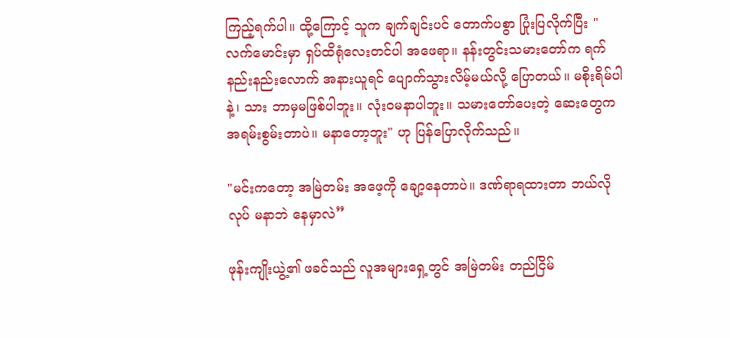ကြည့်ရက်ပါ။ ထို့ကြောင့် သူက ချက်ချင်းပင် တောက်ပစွာ ပြုံးပြလိုက်ပြီး "လက်မောင်းမှာ ရှပ်ထိရုံလေးတင်ပါ အဖေရာ။ နန်းတွင်းသမားတော်က ရက်နည်းနည်းလောက် အနားယူရင် ပျောက်သွားလိမ့်မယ်လို့ ပြောတယ်။ မစိုးရိမ်ပါနဲ့၊ သား ဘာမှမဖြစ်ပါဘူး။ လုံးဝမနာပါဘူး။ သမားတော်ပေးတဲ့ ဆေးတွေက အရမ်းစွမ်းတာပဲ။ မနာတော့ဘူး" ဟု ပြန်ပြောလိုက်သည်။

"မင်းကတော့ အမြဲတမ်း အဖေ့ကို ချော့နေတာပဲ။ ဒဏ်ရာရထားတာ ဘယ်လိုလုပ် မနာဘဲ နေမှာလဲ”

ဖုန်းကျိုးယွဲ့၏ ဖခင်သည် လူအများရှေ့တွင် အမြဲတမ်း တည်ငြိမ်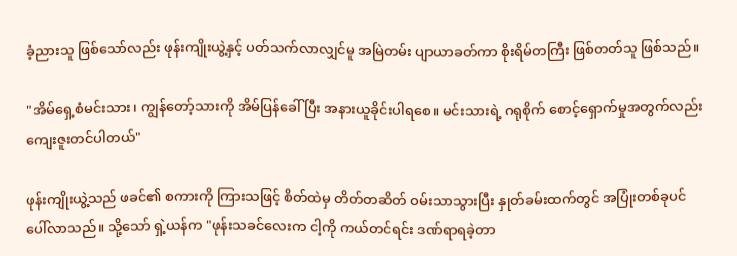ခံ့ညားသူ ဖြစ်သော်လည်း ဖုန်းကျိုးယွဲ့နှင့် ပတ်သက်လာလျှင်မူ အမြဲတမ်း ပျာယာခတ်ကာ စိုးရိမ်တကြီး ဖြစ်တတ်သူ ဖြစ်သည်။

"အိမ်ရှေ့စံမင်းသား၊ ကျွန်တော့်သားကို အိမ်ပြန်ခေါ်ပြီး အနားယူခိုင်းပါရစေ။ မင်းသားရဲ့ ဂရုစိုက် စောင့်ရှောက်မှုအတွက်လည်း ကျေးဇူးတင်ပါတယ်"

ဖုန်းကျိုးယွဲ့သည် ဖခင်၏ စကားကို ကြားသဖြင့် စိတ်ထဲမှ တိတ်တဆိတ် ဝမ်းသာသွားပြီး နှုတ်ခမ်းထက်တွင် အပြုံးတစ်ခုပင် ပေါ်လာသည်။ သို့သော် ရှဲ့ယန်က "ဖုန်းသခင်လေးက ငါ့ကို ကယ်တင်ရင်း ဒဏ်ရာရခဲ့တာ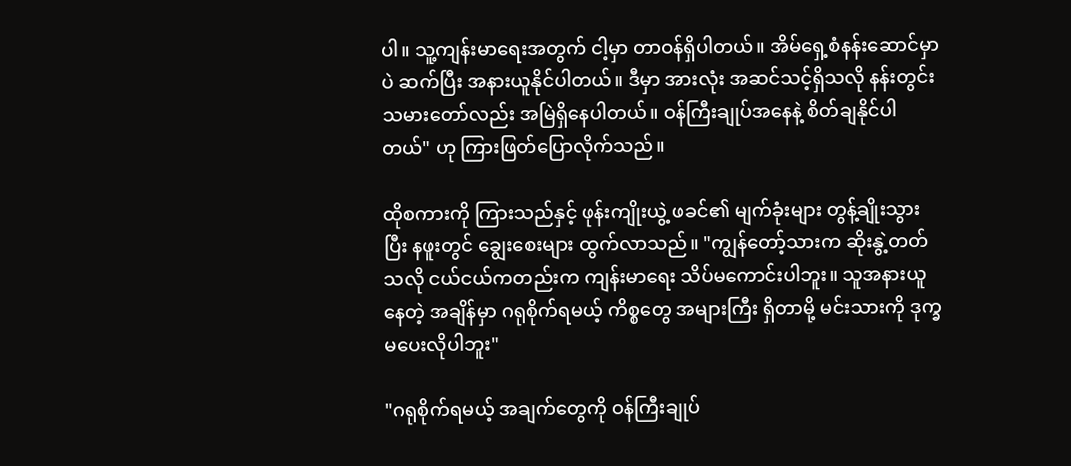ပါ။ သူ့ကျန်းမာရေးအတွက် ငါ့မှာ တာဝန်ရှိပါတယ်။ အိမ်ရှေ့စံနန်းဆောင်မှာပဲ ဆက်ပြီး အနားယူနိုင်ပါတယ်။ ဒီမှာ အားလုံး အဆင်သင့်ရှိသလို နန်းတွင်းသမားတော်လည်း အမြဲရှိနေပါတယ်။ ဝန်ကြီးချုပ်အနေနဲ့ စိတ်ချနိုင်ပါတယ်" ဟု ကြားဖြတ်ပြောလိုက်သည်။

ထိုစကားကို ကြားသည်နှင့် ဖုန်းကျိုးယွဲ့ ဖခင်၏ မျက်ခုံးများ တွန့်ချိုးသွားပြီး နဖူးတွင် ချွေးစေးများ ထွက်လာသည်။ "ကျွန်တော့်သားက ဆိုးနွဲ့တတ်သလို ငယ်ငယ်ကတည်းက ကျန်းမာရေး သိပ်မကောင်းပါဘူး။ သူအနားယူနေတဲ့ အချိန်မှာ ဂရုစိုက်ရမယ့် ကိစ္စတွေ အများကြီး ရှိတာမို့ မင်းသားကို ဒုက္ခမပေးလိုပါဘူး"

"ဂရုစိုက်ရမယ့် အချက်တွေကို ဝန်ကြီးချုပ်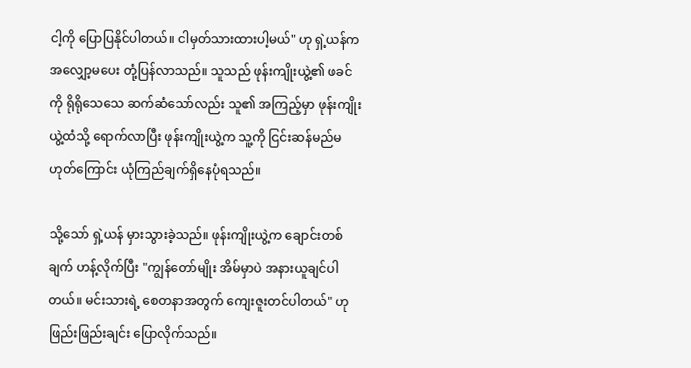ငါ့ကို ပြောပြနိုင်ပါတယ်။ ငါမှတ်သားထားပါ့မယ်" ဟု ရှဲ့ယန်က အလျှော့မပေး တုံ့ပြန်လာသည်။ သူသည် ဖုန်းကျိုးယွဲ့၏ ဖခင်ကို ရိုရိုသေသေ ဆက်ဆံသော်လည်း သူ၏ အကြည့်မှာ ဖုန်းကျိုးယွဲ့ထံသို့ ရောက်လာပြီး ဖုန်းကျိုးယွဲ့က သူ့ကို ငြင်းဆန်မည်မဟုတ်ကြောင်း ယုံကြည်ချက်ရှိနေပုံရသည်။

သို့သော် ရှဲ့ယန် မှားသွားခဲ့သည်။ ဖုန်းကျိုးယွဲ့က ချောင်းတစ်ချက် ဟန့်လိုက်ပြီး "ကျွန်တော်မျိုး အိမ်မှာပဲ အနားယူချင်ပါတယ်။ မင်းသားရဲ့ စေတနာအတွက် ကျေးဇူးတင်ပါတယ်" ဟု ဖြည်းဖြည်းချင်း ပြောလိုက်သည်။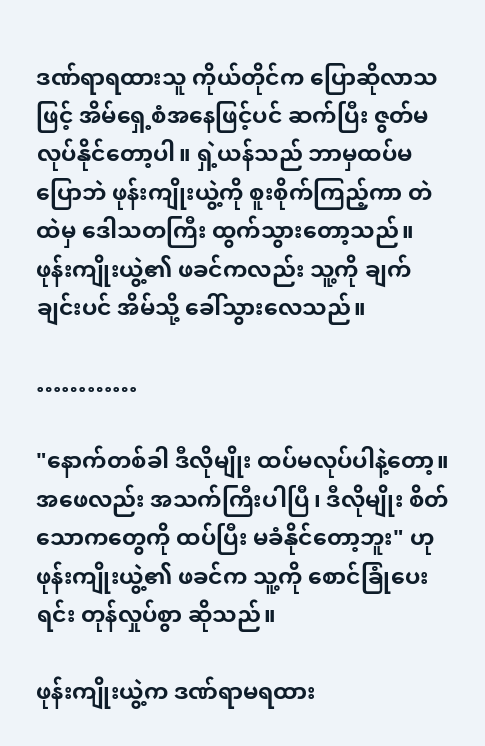ဒဏ်ရာရထားသူ ကိုယ်တိုင်က ပြောဆိုလာသဖြင့် အိမ်ရှေ့စံအနေဖြင့်ပင် ဆက်ပြီး ဇွတ်မလုပ်နိုင်တော့ပါ။ ရှဲ့ယန်သည် ဘာမှထပ်မပြောဘဲ ဖုန်းကျိုးယွဲ့ကို စူးစိုက်ကြည့်ကာ တဲထဲမှ ဒေါသတကြီး ထွက်သွားတော့သည်။ ဖုန်းကျိုးယွဲ့၏ ဖခင်ကလည်း သူ့ကို ချက်ချင်းပင် အိမ်သို့ ခေါ်သွားလေသည်။

…………

"နောက်တစ်ခါ ဒီလိုမျိုး ထပ်မလုပ်ပါနဲ့တော့။ အဖေလည်း အသက်ကြီးပါပြီ၊ ဒီလိုမျိုး စိတ်သောကတွေကို ထပ်ပြီး မခံနိုင်တော့ဘူး" ဟု ဖုန်းကျိုးယွဲ့၏ ဖခင်က သူ့ကို စောင်ခြုံပေးရင်း တုန်လှုပ်စွာ ဆိုသည်။

ဖုန်းကျိုးယွဲ့က ဒဏ်ရာမရထား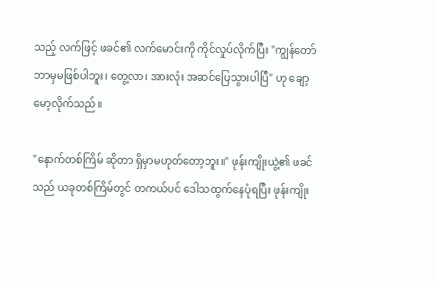သည့် လက်ဖြင့် ဖခင်၏ လက်မောင်းကို ကိုင်လှုပ်လိုက်ပြီး "ကျွန်တော် ဘာမှမဖြစ်ပါဘူး၊ တွေ့လာ၊ အားလုံး အဆင်ပြေသွားပါပြီ" ဟု ချော့မော့လိုက်သည်။

"နောက်တစ်ကြိမ် ဆိုတာ ရှိမှာမဟုတ်တော့ဘူး။" ဖုန်းကျိုးယွဲ့၏ ဖခင်သည် ယခုတစ်ကြိမ်တွင် တကယ်ပင် ဒေါသထွက်နေပုံရပြီး ဖုန်းကျိုး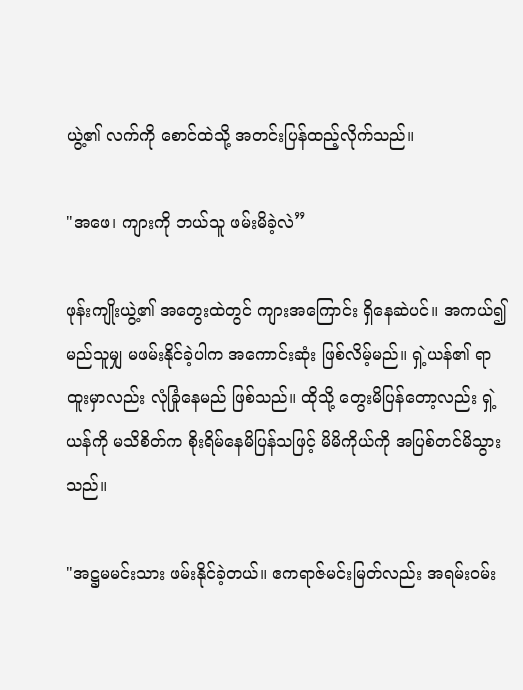ယွဲ့၏ လက်ကို စောင်ထဲသို့ အတင်းပြန်ထည့်လိုက်သည်။

"အဖေ၊ ကျားကို ဘယ်သူ ဖမ်းမိခဲ့လဲ”

ဖုန်းကျိုးယွဲ့၏ အတွေးထဲတွင် ကျားအကြောင်း ရှိနေဆဲပင်။ အကယ်၍ မည်သူမျှ မဖမ်းနိုင်ခဲ့ပါက အကောင်းဆုံး ဖြစ်လိမ့်မည်။ ရှဲ့ယန်၏ ရာထူးမှာလည်း လုံခြုံနေမည် ဖြစ်သည်။ ထိုသို့ တွေးမိပြန်တော့လည်း ရှဲ့ယန်ကို မသိစိတ်က စိုးရိမ်နေမိပြန်သဖြင့် မိမိကိုယ်ကို အပြစ်တင်မိသွားသည်။

"အဋ္ဌမမင်းသား ဖမ်းနိုင်ခဲ့တယ်။ ဧကရာဇ်မင်းမြတ်လည်း အရမ်းဝမ်း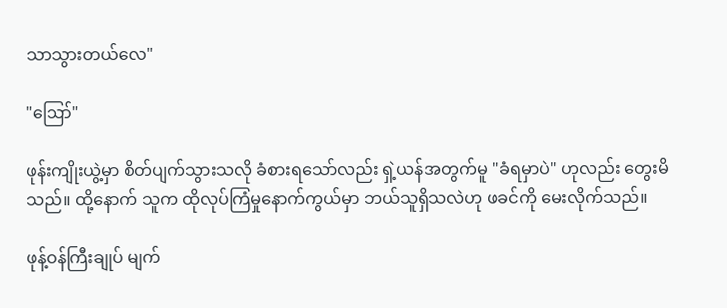သာသွားတယ်လေ"

"ဪ"

ဖုန်းကျိုးယွဲ့မှာ စိတ်ပျက်သွားသလို ခံစားရသော်လည်း ရှဲ့ယန်အတွက်မူ "ခံရမှာပဲ" ဟုလည်း တွေးမိသည်။ ထို့နောက် သူက ထိုလုပ်ကြံမှုနောက်ကွယ်မှာ ဘယ်သူရှိသလဲဟု ဖခင်ကို မေးလိုက်သည်။

ဖုန့်ဝန်ကြီးချုပ် မျက်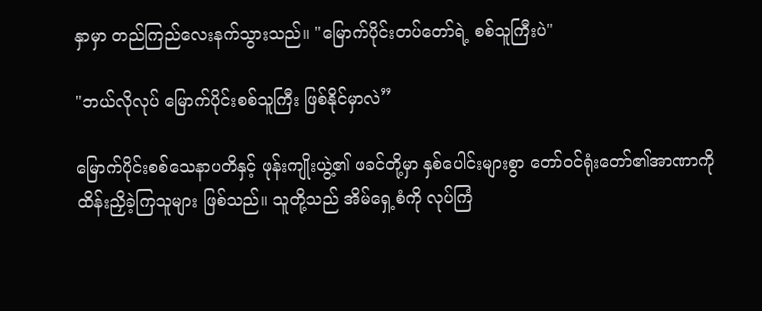နှာမှာ တည်ကြည်လေးနက်သွားသည်။ "မြောက်ပိုင်းတပ်တော်ရဲ့ စစ်သူကြီးပဲ"

"ဘယ်လိုလုပ် မြောက်ပိုင်းစစ်သူကြီး ဖြစ်နိုင်မှာလဲ”

မြောက်ပိုင်းစစ်သေနာပတိနှင့် ဖုန်းကျိုးယွဲ့၏ ဖခင်တို့မှာ နှစ်ပေါင်းများစွာ တော်ဝင်ရုံးတော်၏အာဏာကို ထိန်းညှိခဲ့ကြသူများ ဖြစ်သည်။ သူတို့သည် အိမ်ရှေ့စံကို လုပ်ကြံ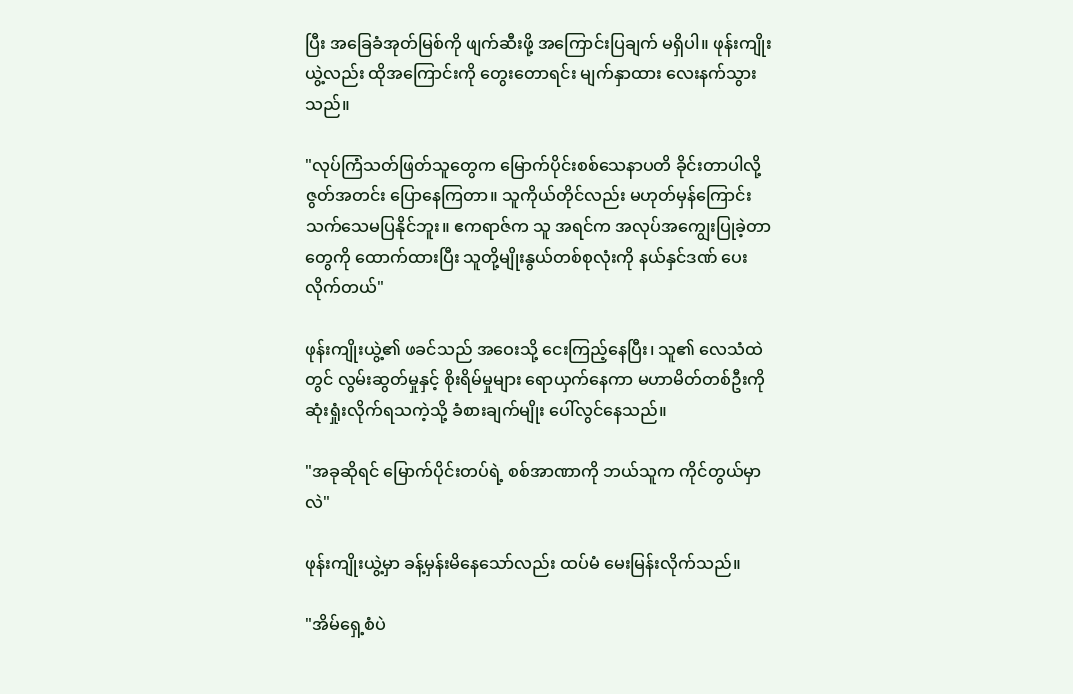ပြီး အခြေခံအုတ်မြစ်ကို ဖျက်ဆီးဖို့ အကြောင်းပြချက် မရှိပါ။ ဖုန်းကျိုးယွဲ့လည်း ထိုအကြောင်းကို တွေးတောရင်း မျက်နှာထား လေးနက်သွားသည်။

"လုပ်ကြံသတ်ဖြတ်သူတွေက မြောက်ပိုင်းစစ်သေနာပတိ ခိုင်းတာပါလို့ ဇွတ်အတင်း ပြောနေကြတာ။ သူကိုယ်တိုင်လည်း မဟုတ်မှန်ကြောင်း သက်သေမပြနိုင်ဘူး။ ဧကရာဇ်က သူ အရင်က အလုပ်အကျွေးပြုခဲ့တာတွေကို ထောက်ထားပြီး သူတို့မျိုးနွယ်တစ်စုလုံးကို နယ်နှင်ဒဏ် ပေးလိုက်တယ်"

ဖုန်းကျိုးယွဲ့၏ ဖခင်သည် အဝေးသို့ ငေးကြည့်နေပြီး၊ သူ၏ လေသံထဲတွင် လွမ်းဆွတ်မှုနှင့် စိုးရိမ်မှုများ ရောယှက်နေကာ မဟာမိတ်တစ်ဦးကို ဆုံးရှုံးလိုက်ရသကဲ့သို့ ခံစားချက်မျိုး ပေါ်လွင်နေသည်။

"အခုဆိုရင် မြောက်ပိုင်းတပ်ရဲ့ စစ်အာဏာကို ဘယ်သူက ကိုင်တွယ်မှာလဲ"

ဖုန်းကျိုးယွဲ့မှာ ခန့်မှန်းမိနေသော်လည်း ထပ်မံ မေးမြန်းလိုက်သည်။

"အိမ်ရှေ့စံပဲ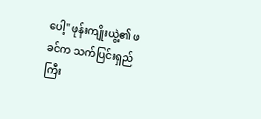ပေါ့" ဖုန်းကျိုးယွဲ့၏ ဖခင်က သက်ပြင်းရှည်ကြီး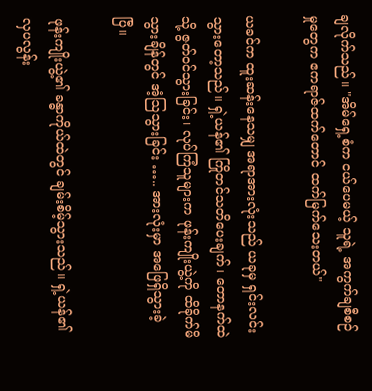ချလိုက်သည်။ "အိမ်ရှေ့စံက ငယ်ပေမယ့် သူရဲ့ အကွက်ချစီစဉ်မှုတွေက ဧကရာဇ်ထက်တောင် ထက်မြက်သေးတယ်"

ယခင်က ထူးဆန်းနေသမျှ အရာအားလုံးသည် ယခုမှ ရှင်းလင်းသွားတော့သည်။ ရှဲ့ယန်၏ ကြိုတင်သတိပေးချက်၊ တောနက်ထဲသို့ ဇွတ်ဝင်သွားခြင်း၊ လုပ်ကြံသူများက ဖုန်းကျိုးယွဲ့ကို ထိခိုက်မိသွားချိန်တွင် အံ့သြသွားခြင်း ….. အားလုံးမှာ အဖြေရှိသွားခဲ့ပြီ။

ဖုန်းကျိုးယွဲ့၏ ခန္ဓာကိုယ်ထဲတွင် ချမ်းစိမ့်သွားသည်။ ရှဲ့ယန်၏ လှပလွန်း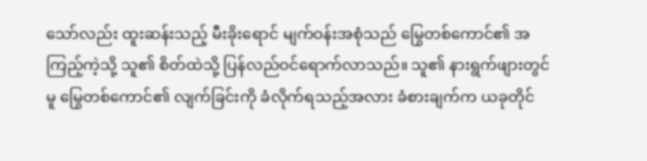သော်လည်း ထူးဆန်းသည့် မီးခိုးရောင် မျက်ဝန်းအစုံသည် မြွေတစ်ကောင်၏ အကြည့်ကဲ့သို့ သူ၏ စိတ်ထဲသို့ ပြန်လည်ဝင်ရောက်လာသည်။ သူ၏ နားရွက်ဖျားတွင်မူ မြွေတစ်ကောင်၏ လျက်ခြင်းကို ခံလိုက်ရသည့်အလား ခံစားချက်က ယခုတိုင်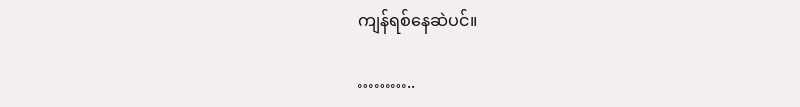ကျန်ရစ်နေဆဲပင်။

………..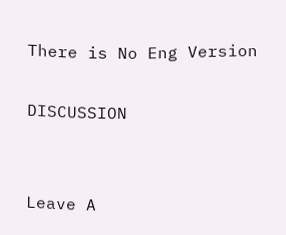There is No Eng Version

DISCUSSION


Leave A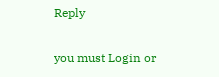Reply

you must Login or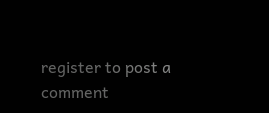register to post a comment